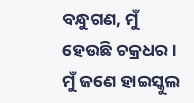ବନ୍ଧୁଗଣ, ମୁଁ ହେଉଛି ଚକ୍ରଧର । ମୁଁ ଜଣେ ହାଇସ୍କୁଲ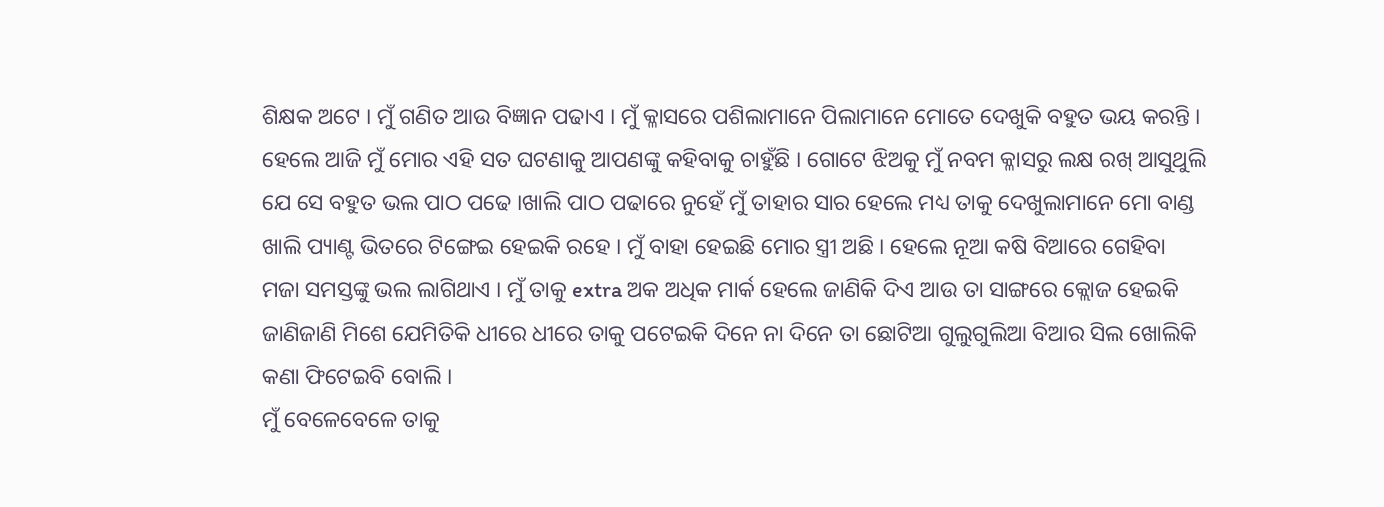ଶିକ୍ଷକ ଅଟେ । ମୁଁ ଗଣିତ ଆଉ ବିଜ୍ଞାନ ପଢାଏ । ମୁଁ କ୍ଳାସରେ ପଶିଲାମାନେ ପିଲାମାନେ ମୋତେ ଦେଖୁକି ବହୁତ ଭୟ କରନ୍ତି । ହେଲେ ଆଜି ମୁଁ ମୋର ଏହି ସତ ଘଟଣାକୁ ଆପଣଙ୍କୁ କହିବାକୁ ଚାହୁଁଛି । ଗୋଟେ ଝିଅକୁ ମୁଁ ନବମ କ୍ଳାସରୁ ଲକ୍ଷ ରଖ୍ ଆସୁଥୁଲି ଯେ ସେ ବହୁତ ଭଲ ପାଠ ପଢେ ।ଖାଲି ପାଠ ପଢାରେ ନୁହେଁ ମୁଁ ତାହାର ସାର ହେଲେ ମଧ୍ୟ ତାକୁ ଦେଖୁଲାମାନେ ମୋ ବାଣ୍ଡ ଖାଲି ପ୍ୟାଣ୍ଟ ଭିତରେ ଟିଙ୍ଗେଇ ହେଇକି ରହେ । ମୁଁ ବାହା ହେଇଛି ମୋର ସ୍ତ୍ରୀ ଅଛି । ହେଲେ ନୂଆ କଷି ବିଆରେ ଗେହିବା ମଜା ସମସ୍ତଙ୍କୁ ଭଲ ଲାଗିଥାଏ । ମୁଁ ତାକୁ extra ଅକ ଅଧିକ ମାର୍କ ହେଲେ ଜାଣିକି ଦିଏ ଆଉ ତା ସାଙ୍ଗରେ କ୍ଲୋଜ ହେଇକି ଜାଣିଜାଣି ମିଶେ ଯେମିତିକି ଧୀରେ ଧୀରେ ତାକୁ ପଟେଇକି ଦିନେ ନା ଦିନେ ତା ଛୋଟିଆ ଗୁଲୁଗୁଲିଆ ବିଆର ସିଲ ଖୋଲିକି କଣା ଫିଟେଇବି ବୋଲି ।
ମୁଁ ବେଳେବେଳେ ତାକୁ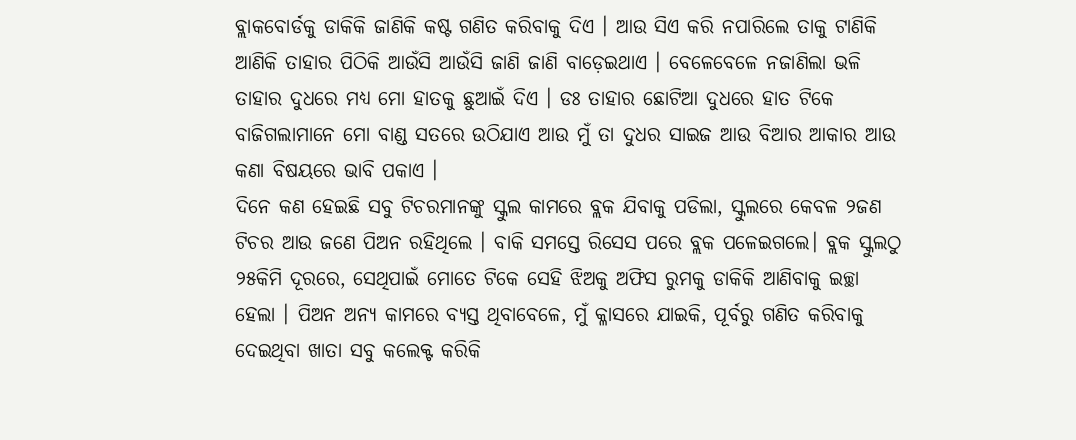ବ୍ଲାକବୋର୍ଡକୁ ଡାକିକି ଜାଣିକି କଷ୍ଟ ଗଣିତ କରିବାକୁ ଦିଏ । ଆଉ ସିଏ କରି ନପାରିଲେ ତାକୁ ଟାଣିକି ଆଣିକି ତାହାର ପିଠିକି ଆଉଁସି ଆଉଁସି ଜାଣି ଜାଣି ବାଡ଼େଇଥାଏ । ବେଳେବେଳେ ନଜାଣିଲା ଭଳି ତାହାର ଦୁଧରେ ମଧ୍ୟ ମୋ ହାତକୁ ଛୁଆଇଁ ଦିଏ । ଡଃ ତାହାର ଛୋଟିଆ ଦୁଧରେ ହାତ ଟିକେ ବାଜିଗଲାମାନେ ମୋ ବାଣ୍ଡ ସତରେ ଉଠିଯାଏ ଆଉ ମୁଁ ତା ଦୁଧର ସାଇଜ ଆଉ ବିଆର ଆକାର ଆଉ କଣା ବିଷୟରେ ଭାବି ପକାଏ ।
ଦିନେ କଣ ହେଇଛି ସବୁ ଟିଚରମାନଙ୍କୁ ସ୍କୁଲ କାମରେ ବ୍ଲକ ଯିବାକୁ ପଡିଲା, ସ୍କୁଲରେ କେବଳ ୨ଜଣ ଟିଚର ଆଉ ଜଣେ ପିଅନ ରହିଥିଲେ । ବାକି ସମସ୍ତେ ରିସେସ ପରେ ବ୍ଲକ ପଳେଇଗଲେ। ବ୍ଲକ ସ୍କୁଲଠୁ ୨୫କିମି ଦୂରରେ, ସେଥିପାଇଁ ମୋତେ ଟିକେ ସେହି ଝିଅକୁ ଅଫିସ ରୁମକୁ ଡାକିକି ଆଣିବାକୁ ଇଚ୍ଛା ହେଲା । ପିଅନ ଅନ୍ୟ କାମରେ ବ୍ୟସ୍ତ ଥିବାବେଳେ, ମୁଁ କ୍ଳାସରେ ଯାଇକି, ପୂର୍ବରୁ ଗଣିତ କରିବାକୁ ଦେଇଥିବା ଖାତା ସବୁ କଲେକ୍ଟ କରିକି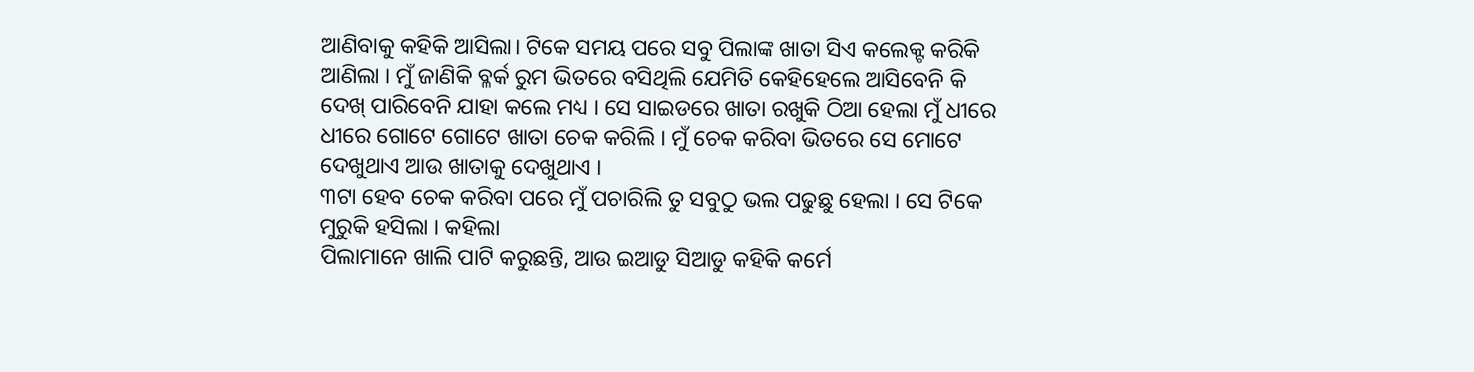ଆଣିବାକୁ କହିକି ଆସିଲା। ଟିକେ ସମୟ ପରେ ସବୁ ପିଲାଙ୍କ ଖାତା ସିଏ କଲେକ୍ଟ କରିକି ଆଣିଲା । ମୁଁ ଜାଣିକି ବ୍ଳର୍କ ରୁମ ଭିତରେ ବସିଥିଲି ଯେମିତି କେହିହେଲେ ଆସିବେନି କି ଦେଖ୍ ପାରିବେନି ଯାହା କଲେ ମଧ୍ୟ । ସେ ସାଇଡରେ ଖାତା ରଖୁକି ଠିଆ ହେଲା ମୁଁ ଧୀରେ ଧୀରେ ଗୋଟେ ଗୋଟେ ଖାତା ଚେକ କରିଲି । ମୁଁ ଚେକ କରିବା ଭିତରେ ସେ ମୋଟେ ଦେଖୁଥାଏ ଆଉ ଖାତାକୁ ଦେଖୁଥାଏ ।
୩ଟା ହେବ ଚେକ କରିବା ପରେ ମୁଁ ପଚାରିଲି ତୁ ସବୁଠୁ ଭଲ ପଢୁଛୁ ହେଲା । ସେ ଟିକେ ମୁରୁକି ହସିଲା । କହିଲା
ପିଲାମାନେ ଖାଲି ପାଟି କରୁଛନ୍ତି, ଆଉ ଇଆଡୁ ସିଆଡୁ କହିକି କର୍ମେ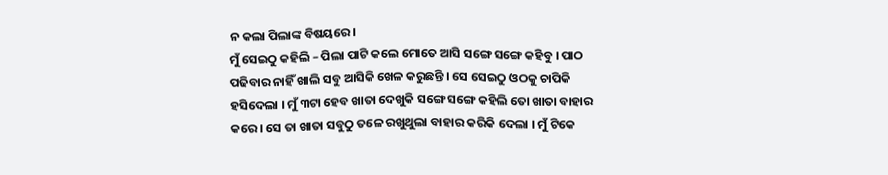ନ କଲା ପିଲାଙ୍କ ବିଷୟରେ।
ମୁଁ ସେଇଠୁ କହିଲି – ପିଲା ପାଟି କଲେ ମୋତେ ଆସି ସଙ୍ଗେ ସଙ୍ଗେ କହିବୁ । ପାଠ ପଢିବାର ନାହିଁ ଖାଲି ସବୁ ଆସିକି ଖେଳ କରୁଛନ୍ତି । ସେ ସେଇଠୁ ଓଠକୁ ଚାପିକି ହସିଦେଲା । ମୁଁ ୩ଟା ହେବ ଖାତା ଦେଖୁକି ସଙ୍ଗେ ସଙ୍ଗେ କହିଲି ତୋ ଖାତା ବାହାର କରେ । ସେ ତା ଖାତା ସବୁଠୁ ତଳେ ରଖୁଥୁଲା ବାହାର କରିକି ଦେଲା । ମୁଁ ଟିକେ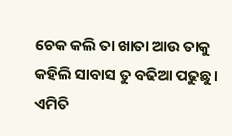ଚେକ କଲି ତା ଖାତା ଆଉ ତାକୁ କହିଲି ସାବାସ ତୁ ବଢିଆ ପଢୁଛୁ । ଏମିତି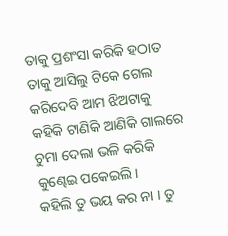ତାକୁ ପ୍ରଶଂସା କରିକି ହଠାତ ତାକୁ ଆସିଲୁ ଟିକେ ଗେଲ କରିଦେବି ଆମ ଝିଅଟାକୁ କହିକି ଟାଣିକି ଆଣିକି ଗାଲରେ ଚୁମା ଦେଲା ଭଳି କରିକି କୁଣ୍ଢେଇ ପକେଇଲି।
କହିଲି ତୁ ଭୟ କର ନା । ତୁ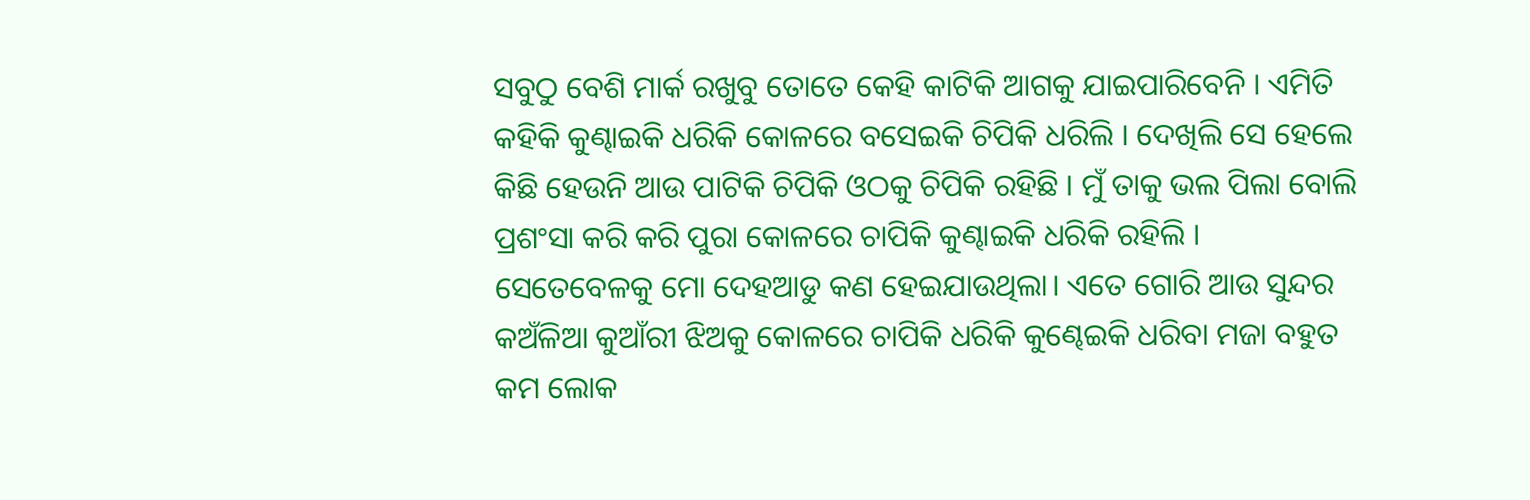ସବୁଠୁ ବେଶି ମାର୍କ ରଖୁବୁ ତୋତେ କେହି କାଟିକି ଆଗକୁ ଯାଇପାରିବେନି । ଏମିତି କହିକି କୁଣ୍ଢାଇକି ଧରିକି କୋଳରେ ବସେଇକି ଚିପିକି ଧରିଲି । ଦେଖିଲି ସେ ହେଲେ କିଛି ହେଉନି ଆଉ ପାଟିକି ଚିପିକି ଓଠକୁ ଚିପିକି ରହିଛି । ମୁଁ ତାକୁ ଭଲ ପିଲା ବୋଲି ପ୍ରଶଂସା କରି କରି ପୁରା କୋଳରେ ଚାପିକି କୁଣ୍ଢାଇକି ଧରିକି ରହିଲି । ସେତେବେଳକୁ ମୋ ଦେହଆଡୁ କଣ ହେଇଯାଉଥିଲା। ଏତେ ଗୋରି ଆଉ ସୁନ୍ଦର କଅଁଳିଆ କୁଆଁରୀ ଝିଅକୁ କୋଳରେ ଚାପିକି ଧରିକି କୁଣ୍ଢେଇକି ଧରିବା ମଜା ବହୁତ କମ ଲୋକ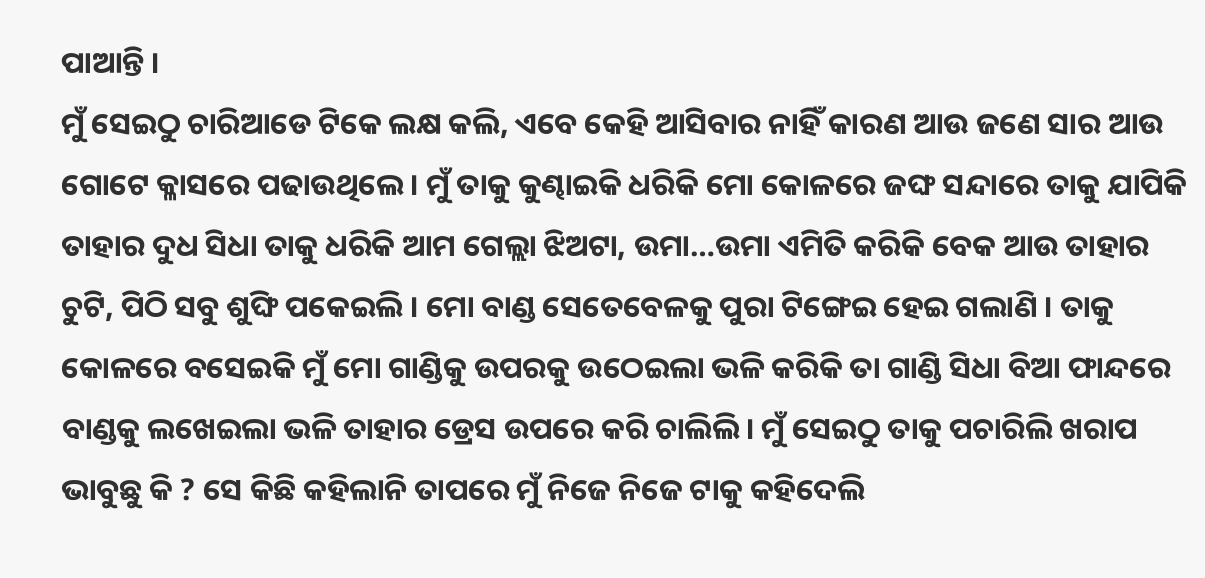ପାଆନ୍ତି ।
ମୁଁ ସେଇଠୁ ଚାରିଆଡେ ଟିକେ ଲକ୍ଷ କଲି, ଏବେ କେହି ଆସିବାର ନାହିଁ କାରଣ ଆଉ ଜଣେ ସାର ଆଉ ଗୋଟେ କ୍ଳାସରେ ପଢାଉଥିଲେ । ମୁଁ ତାକୁ କୁଣ୍ଢାଇକି ଧରିକି ମୋ କୋଳରେ ଜଙ୍ଘ ସନ୍ଦାରେ ତାକୁ ଯାପିକି ତାହାର ଦୁଧ ସିଧା ତାକୁ ଧରିକି ଆମ ଗେଲ୍ଲା ଝିଅଟା, ଉମା…ଉମା ଏମିତି କରିକି ବେକ ଆଉ ତାହାର ଚୁଟି, ପିଠି ସବୁ ଶୁଙ୍ଘି ପକେଇଲି । ମୋ ବାଣ୍ଡ ସେତେବେଳକୁ ପୁରା ଟିଙ୍ଗେଇ ହେଇ ଗଲାଣି । ତାକୁ କୋଳରେ ବସେଇକି ମୁଁ ମୋ ଗାଣ୍ଡିକୁ ଉପରକୁ ଉଠେଇଲା ଭଳି କରିକି ତା ଗାଣ୍ଡି ସିଧା ବିଆ ଫାନ୍ଦରେ ବାଣ୍ଡକୁ ଲଖେଇଲା ଭଳି ତାହାର ଡ୍ରେସ ଉପରେ କରି ଚାଲିଲି। ମୁଁ ସେଇଠୁ ତାକୁ ପଚାରିଲି ଖରାପ ଭାବୁଛୁ କି ? ସେ କିଛି କହିଲାନି ତାପରେ ମୁଁ ନିଜେ ନିଜେ ଟାକୁ କହିଦେଲି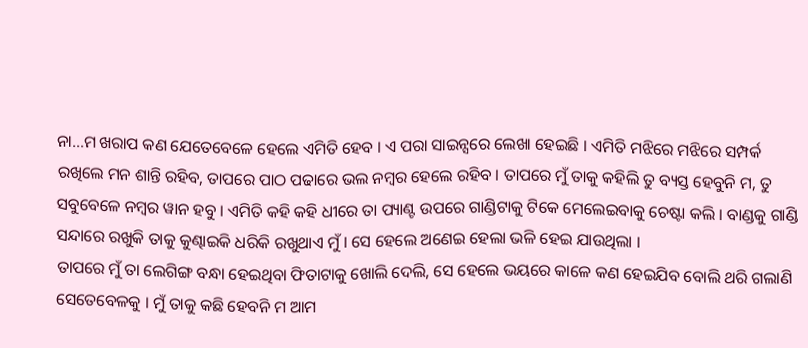ନା…ମ ଖରାପ କଣ ଯେତେବେଳେ ହେଲେ ଏମିତି ହେବ । ଏ ପରା ସାଇନ୍ସରେ ଲେଖା ହେଇଛି । ଏମିତି ମଝିରେ ମଝିରେ ସମ୍ପର୍କ ରଖିଲେ ମନ ଶାନ୍ତି ରହିବ, ତାପରେ ପାଠ ପଢାରେ ଭଲ ନମ୍ବର ହେଲେ ରହିବ । ତାପରେ ମୁଁ ତାକୁ କହିଲି ତୁ ବ୍ୟସ୍ତ ହେବୁନି ମ, ତୁ ସବୁବେଳେ ନମ୍ବର ୱାନ ହବୁ । ଏମିତି କହି କହି ଧୀରେ ତା ପ୍ୟାଣ୍ଟ ଉପରେ ଗାଣ୍ଡିଟାକୁ ଟିକେ ମେଲେଇବାକୁ ଚେଷ୍ଟା କଲି । ବାଣ୍ଡକୁ ଗାଣ୍ଡି ସନ୍ଦାରେ ରଖୁକି ତାକୁ କୁଣ୍ଢାଇକି ଧରିକି ରଖୁଥାଏ ମୁଁ । ସେ ହେଲେ ଅଣେଇ ହେଲା ଭଳି ହେଇ ଯାଉଥିଲା ।
ତାପରେ ମୁଁ ତା ଲେଗିଙ୍ଗ ବନ୍ଧା ହେଇଥିବା ଫିତାଟାକୁ ଖୋଲି ଦେଲି, ସେ ହେଲେ ଭୟରେ କାଳେ କଣ ହେଇଯିବ ବୋଲି ଥରି ଗଲାଣି ସେତେବେଳକୁ । ମୁଁ ତାକୁ କଛି ହେବନି ମ ଆମ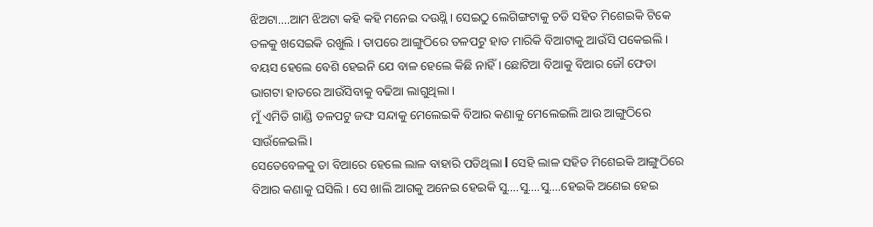ଝିଅଟା….ଆମ ଝିଅଟା କହି କହି ମନେଇ ଦଉଥ୍ଲି । ସେଇଠୁ ଲେଗିଙ୍ଗଟାକୁ ଚଡି ସହିତ ମିଶେଇକି ଟିକେ ତଳକୁ ଖସେଇକି ରଖୁଲି । ତାପରେ ଆଙ୍ଗୁଠିରେ ତଳପଟୁ ହାତ ମାରିକି ବିଆଟାକୁ ଆଉଁସି ପକେଇଲି । ବୟସ ହେଲେ ବେଶି ହେଇନି ଯେ ବାଳ ହେଲେ କିଛି ନାହିଁ । ଛୋଟିଆ ବିଆକୁ ବିଆର ଜୌ ଫେଡା ଭାଗଟା ହାତରେ ଆଉଁସିବାକୁ ବଢିଆ ଲାଗୁଥିଲା ।
ମୁଁ ଏମିତି ଗାଣ୍ଡି ତଳପଟୁ ଜଙ୍ଘ ସନ୍ଦାକୁ ମେଲେଇକି ବିଆର କଣାକୁ ମେଲେଇଲି ଆଉ ଆଙ୍ଗୁଠିରେ ସାଉଁଳେଇଲି।
ସେତେବେଳକୁ ତା ବିଆରେ ହେଲେ ଲାଳ ବାହାରି ପଡିଥିଲା l ସେହି ଲାଳ ସହିତ ମିଶେଇକି ଆଙ୍ଗୁଠିରେ ବିଆର କଣାକୁ ଘସିଲି । ସେ ଖାଲି ଆଗକୁ ଅନେଇ ହେଇକି ସୁ….ସୁ….ସୁ….ହେଇକି ଅଣେଇ ହେଇ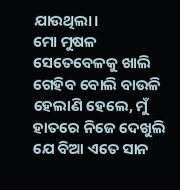ଯାଉଥିଲା।
ମୋ ମୁଷଳ ସେତେବେଳକୁ ଖାଲି ଗେହିବ ବୋଲି ବାଉଳି ହେଲାଣି ହେଲେ, ମୁଁ ହାତରେ ନିଜେ ଦେଖୁଲି ଯେ ବିଆ ଏତେ ସାନ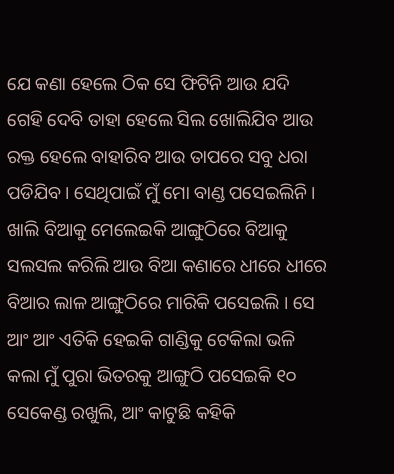ଯେ କଣା ହେଲେ ଠିକ ସେ ଫିଟିନି ଆଉ ଯଦି ଗେହି ଦେବି ତାହା ହେଲେ ସିଲ ଖୋଲିଯିବ ଆଉ ରକ୍ତ ହେଲେ ବାହାରିବ ଆଉ ତାପରେ ସବୁ ଧରା ପଡିଯିବ । ସେଥିପାଇଁ ମୁଁ ମୋ ବାଣ୍ଡ ପସେଇଲିନି । ଖାଲି ବିଆକୁ ମେଲେଇକି ଆଙ୍ଗୁଠିରେ ବିଆକୁ ସଲସଲ କରିଲି ଆଉ ବିଆ କଣାରେ ଧୀରେ ଧୀରେ ବିଆର ଲାଳ ଆଙ୍ଗୁଠିରେ ମାରିକି ପସେଇଲି । ସେ ଆଂ ଆଂ ଏତିକି ହେଇକି ଗାଣ୍ଡିକୁ ଟେକିଲା ଭଳି କଲା ମୁଁ ପୁରା ଭିତରକୁ ଆଙ୍ଗୁଠି ପସେଇକି ୧୦ ସେକେଣ୍ଡ ରଖୁଲି, ଆଂ କାଟୁଛି କହିକି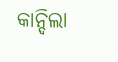କାନ୍ଦିଲା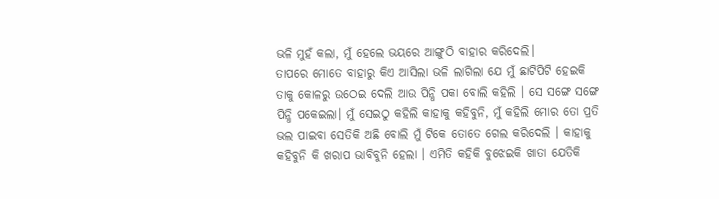ଭଳି ମୁହଁ କଲା, ମୁଁ ହେଲେ ଭୟରେ ଆଙ୍ଗୁଠି ବାହାର କରିଦେଲି।
ତାପରେ ମୋତେ ବାହାରୁ କିଏ ଆସିଲା ଭଳି ଲାଗିଲା ଯେ ମୁଁ ଛାଟିପିଟି ହେଇକି ତାକୁ କୋଳରୁ ଉଠେଇ ଦେଲି ଆଉ ପିନ୍ଧି ପକା ବୋଲି କହିଲି । ସେ ସଙ୍ଗେ ସଙ୍ଗେ ପିନ୍ଧି ପକେଇଲା। ମୁଁ ସେଇଠୁ କହିଲି କାହାକୁ କହିବୁନି, ମୁଁ କହିଲି ମୋର ତୋ ପ୍ରତି ଭଲ ପାଇବା ସେତିକି ଅଛି ବୋଲି ମୁଁ ଟିକେ ତୋତେ ଗେଲ କରିଦେଲି । କାହାକୁ କହିବୁନି କି ଖରାପ ଭାବିବୁନି ହେଲା । ଏମିତି କହିକି ବୁଝେଇକି ଖାତା ଯେତିକି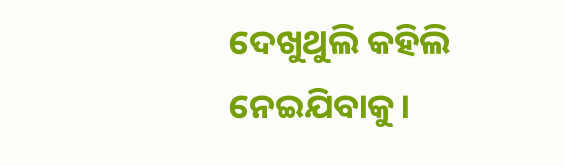ଦେଖୁଥୁଲି କହିଲି ନେଇଯିବାକୁ।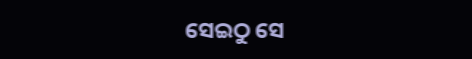ସେଇଠୁ ସେ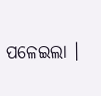ପଳେଇଲା ।